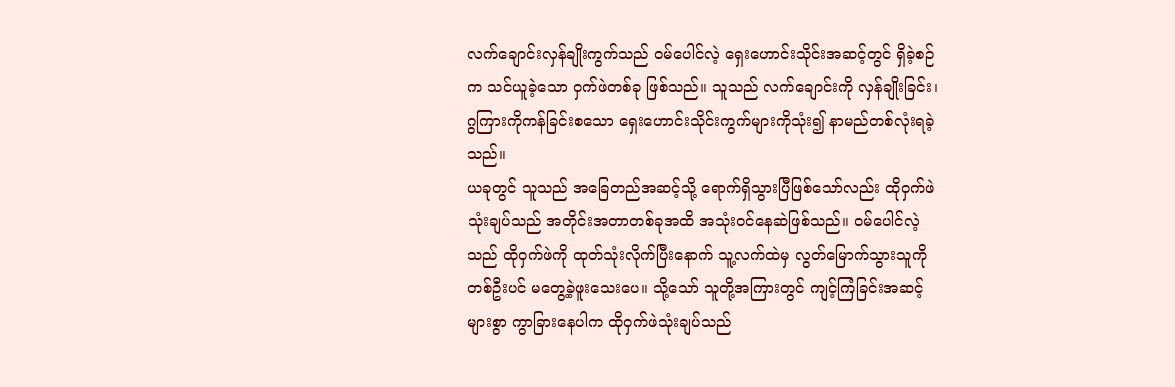လက်ချောင်းလှန်ချိုးကွက်သည် ဝမ်ပေါင်လဲ့ ရှေးဟောင်းသိုင်းအဆင့်တွင် ရှိခဲ့စဉ်က သင်ယူခဲ့သော ဝှက်ဖဲတစ်ခု ဖြစ်သည်။ သူသည် လက်ချောင်းကို လှန်ချိုးခြင်း၊ ဂွကြားကိုကန်ခြင်းစသော ရှေးဟောင်းသိုင်းကွက်များကိုသုံး၍ နာမည်တစ်လုံးရခဲ့သည်။
ယခုတွင် သူသည် အခြေတည်အဆင့်သို့ ရောက်ရှိသွားပြီဖြစ်သော်လည်း ထိုဝှက်ဖဲသုံးချပ်သည် အတိုင်းအတာတစ်ခုအထိ အသုံးဝင်နေဆဲဖြစ်သည်။ ဝမ်ပေါင်လဲ့သည် ထိုဝှက်ဖဲကို ထုတ်သုံးလိုက်ပြီးနောက် သူ့လက်ထဲမှ လွတ်မြောက်သွားသူကို တစ်ဦးပင် မတွေ့ခဲ့ဖူးသေးပေ။ သို့သော် သူတို့အကြားတွင် ကျင့်ကြံခြင်းအဆင့်များစွာ ကွာခြားနေပါက ထိုဝှက်ဖဲသုံးချပ်သည်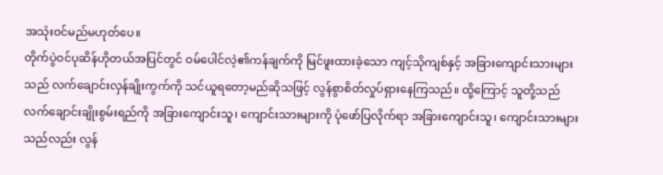အသုံးဝင်မည်မဟုတ်ပေ။
တိုက်ပွဲဝင်ပုဆိန်ဟိုတယ်အပြင်တွင် ဝမ်ပေါင်လဲ့၏ကန်ချက်ကို မြင်ဖူးထားခဲ့သော ကျင့်သိုကျစ်နှင့် အခြားကျောင်းသားများသည် လက်ချောင်းလှန်ချိုးကွက်ကို သင်ယူရတော့မည်ဆိုသဖြင့် လွန်စွာစိတ်လှုပ်ရှားနေကြသည်။ ထို့ကြောင့် သူတို့သည် လက်ချောင်းချိုးစွမ်းရည်ကို အခြားကျောင်းသူ၊ ကျောင်းသားများကို ပုံဖော်ပြလိုက်ရာ အခြားကျောင်းသူ၊ ကျောင်းသားများသည်လည်း လွန်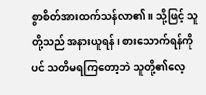စွာစိတ်အားထက်သန်လာ၏။ သို့ဖြင့် သူတို့သည် အနားယူရန်၊ စားသောက်ရန်ကိုပင် သတိမရကြတော့ဘဲ သူတို့၏လေ့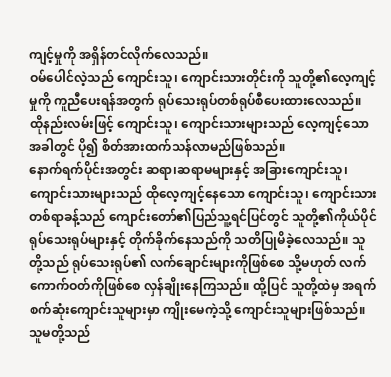ကျင့်မှုကို အရှိန်တင်လိုက်လေသည်။
ဝမ်ပေါင်လဲ့သည် ကျောင်းသူ၊ ကျောင်းသားတိုင်းကို သူတို့၏လေ့ကျင့်မှုကို ကူညီပေးရန်အတွက် ရုပ်သေးရုပ်တစ်ရုပ်စီပေးထားလေသည်။ ထိုနည်းလမ်းဖြင့် ကျောင်းသူ၊ ကျောင်းသားများသည် လေ့ကျင့်သောအခါတွင် ပို၍ စိတ်အားထက်သန်လာမည်ဖြစ်သည်။
နောက်ရက်ပိုင်းအတွင်း ဆရာ၊ဆရာမများနှင့် အခြားကျောင်းသူ၊ ကျောင်းသားများသည် ထိုလေ့ကျင့်နေသော ကျောင်းသူ၊ ကျောင်းသားတစ်ရာခန့်သည် ကျောင်းတော်၏ပြည်သူ့ရင်ပြင်တွင် သူတို့၏ကိုယ်ပိုင်ရုပ်သေးရုပ်များနှင့် တိုက်ခိုက်နေသည်ကို သတိပြုမိခဲ့လေသည်။ သူတို့သည် ရုပ်သေးရုပ်၏ လက်ချောင်းများကိုဖြစ်စေ သို့မဟုတ် လက်ကောက်ဝတ်ကိုဖြစ်စေ လှန်ချိုးနေကြသည်။ ထို့ပြင် သူတို့ထဲမှ အရက်စက်ဆုံးကျောင်းသူများမှာ ကျိုးမေကဲ့သို့ ကျောင်းသူများဖြစ်သည်။ သူမတို့သည်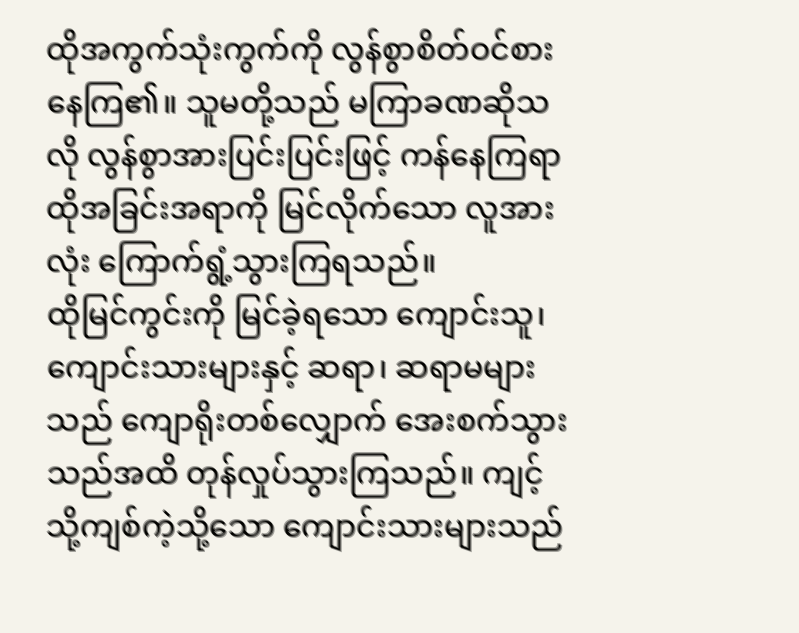ထိုအကွက်သုံးကွက်ကို လွန်စွာစိတ်ဝင်စားနေကြ၏။ သူမတို့သည် မကြာခဏဆိုသလို လွန်စွာအားပြင်းပြင်းဖြင့် ကန်နေကြရာ ထိုအခြင်းအရာကို မြင်လိုက်သော လူအားလုံး ကြောက်ရွံ့သွားကြရသည်။
ထိုမြင်ကွင်းကို မြင်ခဲ့ရသော ကျောင်းသူ၊ ကျောင်းသားများနှင့် ဆရာ၊ ဆရာမများသည် ကျောရိုးတစ်လျှောက် အေးစက်သွားသည်အထိ တုန်လှုပ်သွားကြသည်။ ကျင့်သို့ကျစ်ကဲ့သို့သော ကျောင်းသားများသည်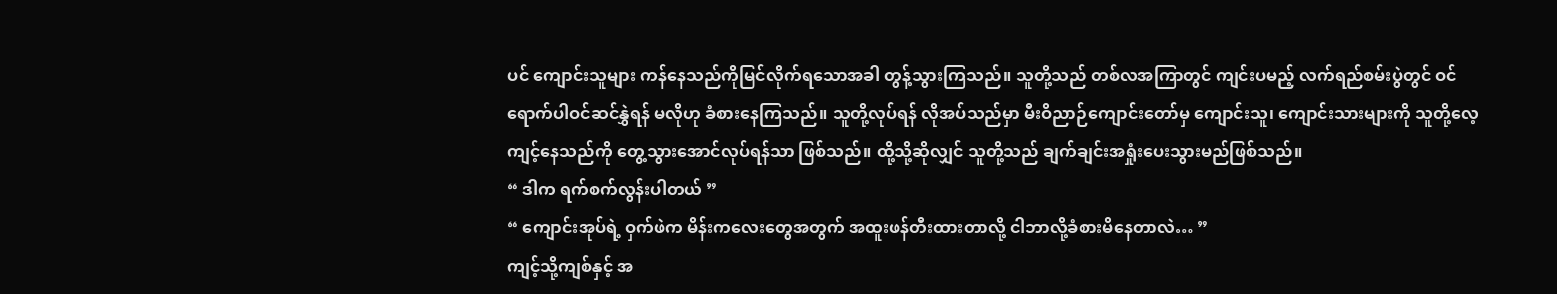ပင် ကျောင်းသူများ ကန်နေသည်ကိုမြင်လိုက်ရသောအခါ တွန့်သွားကြသည်။ သူတို့သည် တစ်လအကြာတွင် ကျင်းပမည့် လက်ရည်စမ်းပွဲတွင် ဝင်ရောက်ပါဝင်ဆင်နွှဲရန် မလိုဟု ခံစားနေကြသည်။ သူတို့လုပ်ရန် လိုအပ်သည်မှာ မီးဝိညာဉ်ကျောင်းတော်မှ ကျောင်းသူ၊ ကျောင်းသားများကို သူတို့လေ့ကျင့်နေသည်ကို တွေ့သွားအောင်လုပ်ရန်သာ ဖြစ်သည်။ ထို့သို့ဆိုလျှင် သူတို့သည် ချက်ချင်းအရှုံးပေးသွားမည်ဖြစ်သည်။
“ ဒါက ရက်စက်လွန်းပါတယ် ”
“ ကျောင်းအုပ်ရဲ့ ဝှက်ဖဲက မိန်းကလေးတွေအတွက် အထူးဖန်တီးထားတာလို့ ငါဘာလို့ခံစားမိနေတာလဲ… ”
ကျင့်သို့ကျစ်နှင့် အ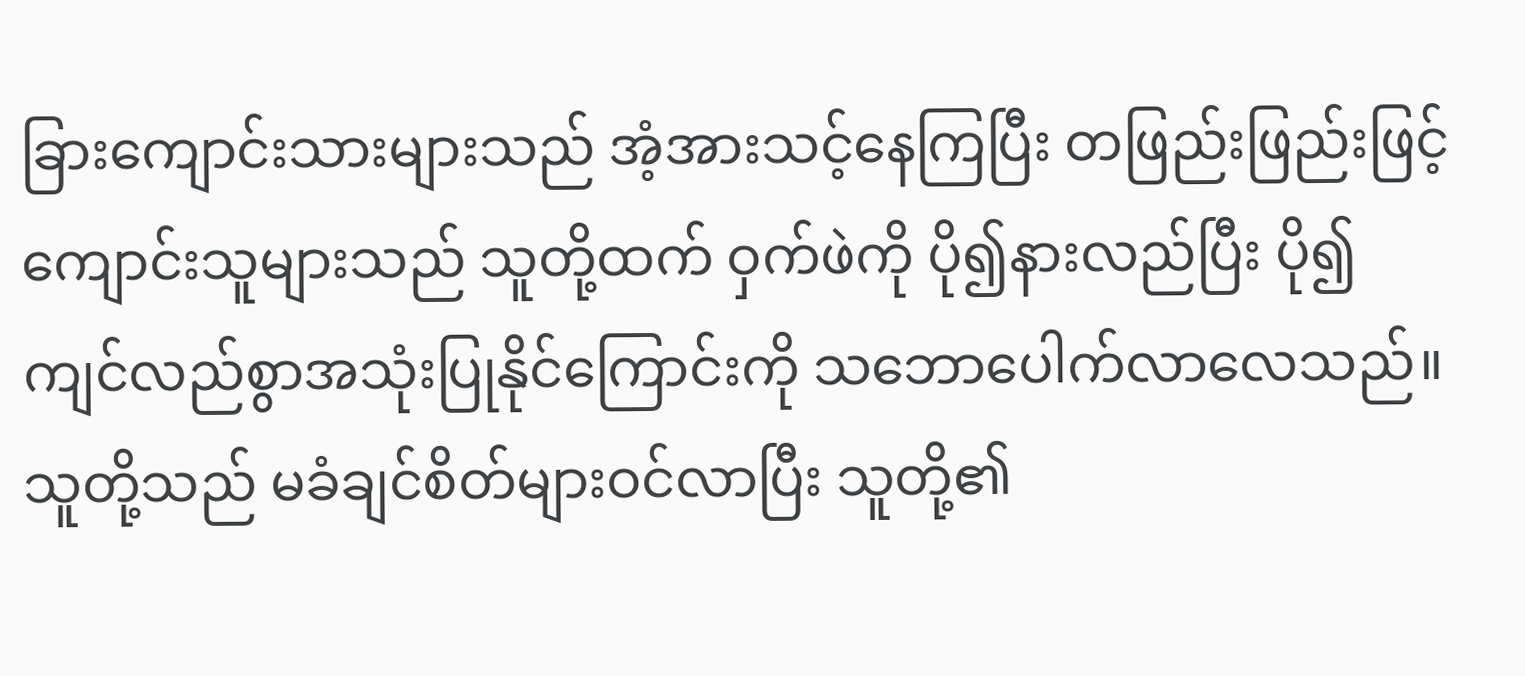ခြားကျောင်းသားများသည် အံ့အားသင့်နေကြပြီး တဖြည်းဖြည်းဖြင့် ကျောင်းသူများသည် သူတို့ထက် ဝှက်ဖဲကို ပို၍နားလည်ပြီး ပို၍ကျင်လည်စွာအသုံးပြုနိုင်ကြောင်းကို သဘောပေါက်လာလေသည်။ သူတို့သည် မခံချင်စိတ်များဝင်လာပြီး သူတို့၏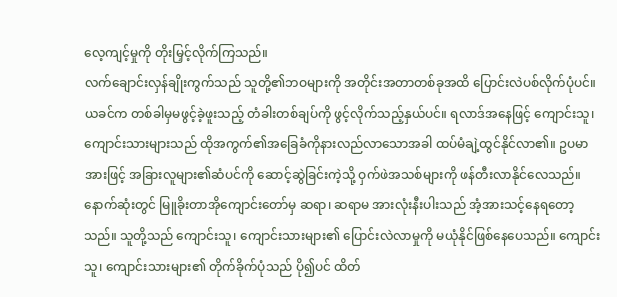လေ့ကျင့်မှုကို တိုးမြှင့်လိုက်ကြသည်။
လက်ချောင်းလှန်ချိုးကွက်သည် သူတို့၏ဘဝများကို အတိုင်းအတာတစ်ခုအထိ ပြောင်းလဲပစ်လိုက်ပုံပင်။ ယခင်က တစ်ခါမှမဖွင့်ခဲ့ဖူးသည့် တံခါးတစ်ချပ်ကို ဖွင့်လိုက်သည့်နှယ်ပင်။ ရလာဒ်အနေဖြင့် ကျောင်းသူ၊ ကျောင်းသားများသည် ထိုအကွက်၏အခြေခံကိုနားလည်လာသောအခါ ထပ်မံချဲ့ထွင်နိုင်လာ၏။ ဥပမာအားဖြင့် အခြားလူများ၏ဆံပင်ကို ဆောင့်ဆွဲခြင်းကဲ့သို့ ဝှက်ဖဲအသစ်များကို ဖန်တီးလာနိုင်လေသည်။
နောက်ဆုံးတွင် မြူခိုးတာအိုကျောင်းတော်မှ ဆရာ၊ ဆရာမ အားလုံးနီးပါးသည် အံ့အားသင့်နေရတော့သည်။ သူတို့သည် ကျောင်းသူ၊ ကျောင်းသားများ၏ ပြောင်းလဲလာမှုကို မယုံနိုင်ဖြစ်နေပေသည်။ ကျောင်းသူ၊ ကျောင်းသားများ၏ တိုက်ခိုက်ပုံသည် ပို၍ပင် ထိတ်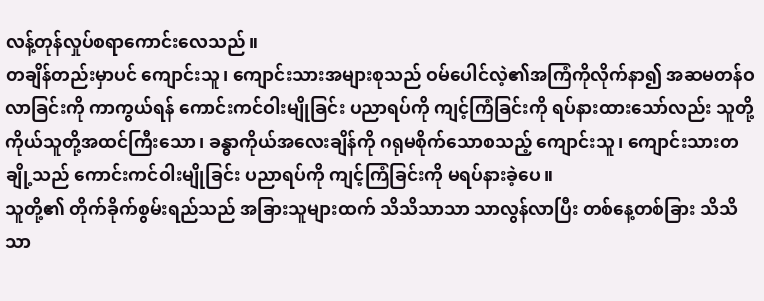လန့်တုန်လှုပ်စရာကောင်းလေသည်။
တချိန်တည်းမှာပင် ကျောင်းသူ၊ ကျောင်းသားအများစုသည် ဝမ်ပေါင်လဲ့၏အကြံကိုလိုက်နာ၍ အဆမတန်ဝလာခြင်းကို ကာကွယ်ရန် ကောင်းကင်ဝါးမျိုခြင်း ပညာရပ်ကို ကျင့်ကြံခြင်းကို ရပ်နားထားသော်လည်း သူတို့ကိုယ်သူတို့အထင်ကြီးသော၊ ခန္ဓာကိုယ်အလေးချိန်ကို ဂရုမစိုက်သောစသည့် ကျောင်းသူ၊ ကျောင်းသားတချို့သည် ကောင်းကင်ဝါးမျိုခြင်း ပညာရပ်ကို ကျင့်ကြံခြင်းကို မရပ်နားခဲ့ပေ။
သူတို့၏ တိုက်ခိုက်စွမ်းရည်သည် အခြားသူများထက် သိသိသာသာ သာလွန်လာပြီး တစ်နေ့တစ်ခြား သိသိသာ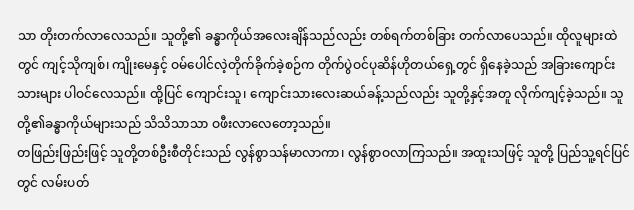သာ တိုးတက်လာလေသည်။ သူတို့၏ ခန္ဓာကိုယ်အလေးချိန်သည်လည်း တစ်ရက်တစ်ခြား တက်လာပေသည်။ ထိုလူများထဲတွင် ကျင့်သိုကျစ်၊ ကျိုးမေနှင့် ဝမ်ပေါင်လဲ့တိုက်ခိုက်ခဲ့စဉ်က တိုက်ပွဲဝင်ပုဆိန်ဟိုတယ်ရှေ့တွင် ရှိနေခဲ့သည် အခြားကျောင်းသားများ ပါဝင်လေသည်။ ထို့ပြင် ကျောင်းသူ၊ ကျောင်းသားလေးဆယ်ခန့်သည်လည်း သူတို့နှင့်အတူ လိုက်ကျင့်ခဲ့သည်။ သူတို့၏ခန္ဓာကိုယ်များသည် သိသိသာသာ ဝဖီးလာလေတော့သည်။
တဖြည်းဖြည်းဖြင့် သူတို့တစ်ဦးစီတိုင်းသည် လွန်စွာသန်မာလာကာ၊ လွန်စွာဝလာကြသည်။ အထူးသဖြင့် သူတို့ ပြည်သူ့ရင်ပြင်တွင် လမ်းပတ်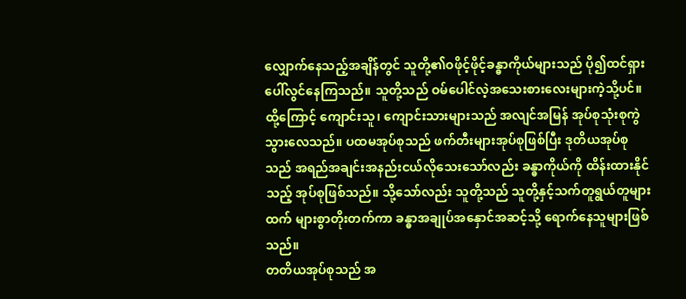လျှောက်နေသည့်အချိန်တွင် သူတို့၏ဝဖိုင့်ဖိုင့်ခန္ဓာကိုယ်များသည် ပို၍ထင်ရှားပေါ်လွင်နေကြသည်။ သူတို့သည် ဝမ်ပေါင်လဲ့အသေးစားလေးများကဲ့သို့ပင်။
ထို့ကြောင့် ကျောင်းသူ၊ ကျောင်းသားများသည် အလျင်အမြန် အုပ်စုသုံးစုကွဲသွားလေသည်။ ပထမအုပ်စုသည် ဖက်တီးများအုပ်စုဖြစ်ပြီး ဒုတိယအုပ်စုသည် အရည်အချင်းအနည်းငယ်လိုသေးသော်လည်း ခန္ဓာကိုယ်ကို ထိန်းထားနိုင်သည့် အုပ်စုဖြစ်သည်။ သို့သော်လည်း သူတို့သည် သူတို့နှင့်သက်တူရွယ်တူများထက် များစွာတိုးတက်ကာ ခန္ဓာအချုပ်အနှောင်အဆင့်သို့ ရောက်နေသူများဖြစ်သည်။
တတိယအုပ်စုသည် အ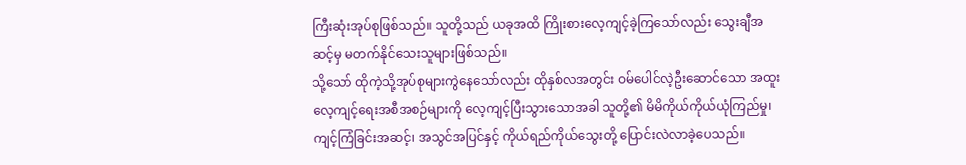ကြီးဆုံးအုပ်စုဖြစ်သည်။ သူတို့သည် ယခုအထိ ကြိုးစားလေ့ကျင့်ခဲ့ကြသော်လည်း သွေးချီအဆင့်မှ မတက်နိုင်သေးသူများဖြစ်သည်။
သို့သော် ထိုကဲ့သို့အုပ်စုများကွဲနေသော်လည်း ထိုနှစ်လအတွင်း ဝမ်ပေါင်လဲ့ဦးဆောင်သော အထူးလေ့ကျင့်ရေးအစီအစဉ်များကို လေ့ကျင့်ပြီးသွားသောအခါ သူတို့၏ မိမိကိုယ်ကိုယ်ယုံကြည်မှု၊ ကျင့်ကြံခြင်းအဆင့်၊ အသွင်အပြင်နှင့် ကိုယ်ရည်ကိုယ်သွေးတို့ ပြောင်းလဲလာခဲ့ပေသည်။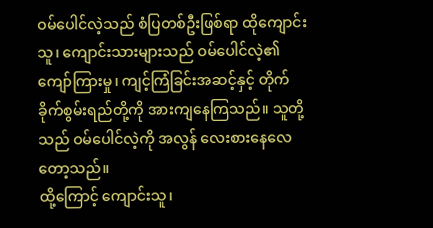ဝမ်ပေါင်လဲ့သည် စံပြတစ်ဦးဖြစ်ရာ ထိုကျောင်းသူ၊ ကျောင်းသားများသည် ဝမ်ပေါင်လဲ့၏ကျော်ကြားမှု၊ ကျင့်ကြံခြင်းအဆင့်နှင့် တိုက်ခိုက်စွမ်းရည်တို့ကို အားကျနေကြသည်။ သူတို့သည် ဝမ်ပေါင်လဲ့ကို အလွန် လေးစားနေလေတော့သည်။
ထို့ကြောင့် ကျောင်းသူ၊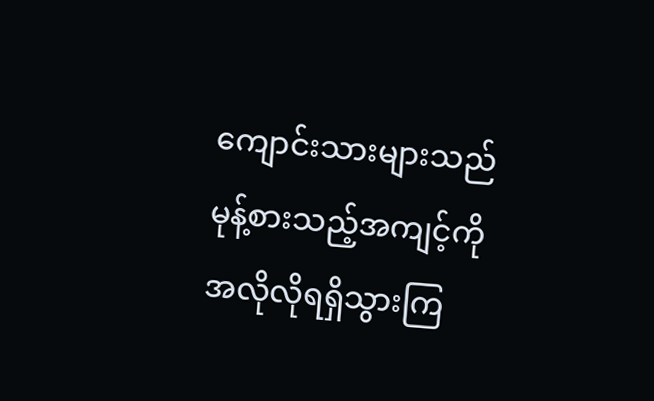ကျောင်းသားများသည် မုန့်စားသည့်အကျင့်ကို အလိုလိုရရှိသွားကြ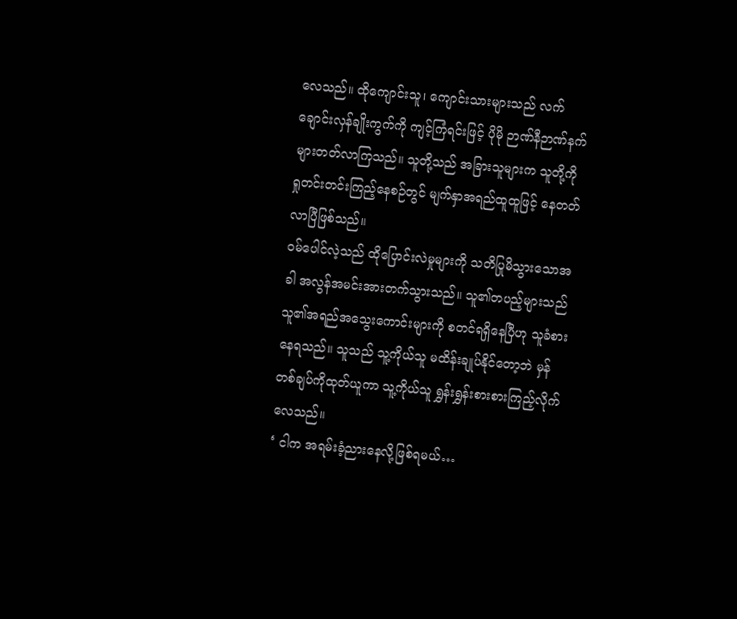လေသည်။ ထိုကျောင်းသူ၊ ကျောင်းသားများသည် လက်ချောင်းလှန်ချိုးကွက်ကို ကျင့်ကြံရင်းဖြင့် ပိုမို ဉာဏ်နီဉာဏ်နက်များတတ်လာကြသည်။ သူတို့သည် အခြားသူများက သူတို့ကို ရှုတင်းတင်းကြည့်နေစဉ်တွင် မျက်နှာအရည်ထူထူဖြင့် နေတတ်လာပြီဖြစ်သည်။
ဝမ်ပေါင်လဲ့သည် ထိုပြောင်းလဲမှုများကို သတိပြုမိသွားသောအခါ အလွန်အမင်းအားတက်သွားသည်။ သူ၏တပည့်များသည် သူ၏အရည်အသွေးကောင်းများကို စတင်ရရှိနေပြီဟု သူခံစားနေရသည်။ သူသည် သူ့ကိုယ်သူ မထိန်းချုပ်နိုင်တော့ဘဲ မှန်တစ်ချပ်ကိုထုတ်ယူကာ သူ့ကိုယ်သူ ရွှန်းရွှန်းစားစားကြည့်လိုက်လေသည်။
‘ ငါက အရမ်းခံ့ညားနေလို့ဖြစ်ရမယ်…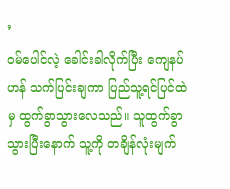’
ဝမ်ပေါင်လဲ့ ခေါင်းခါလိုက်ပြီး ကျေနပ်ဟန် သက်ပြင်းချကာ ပြည်သူ့ရင်ပြင်ထဲမှ ထွက်ခွာသွားလေသည်။ သူထွက်ခွာသွားပြီးနောက် သူ့ကို တချိန်လုံးမျက်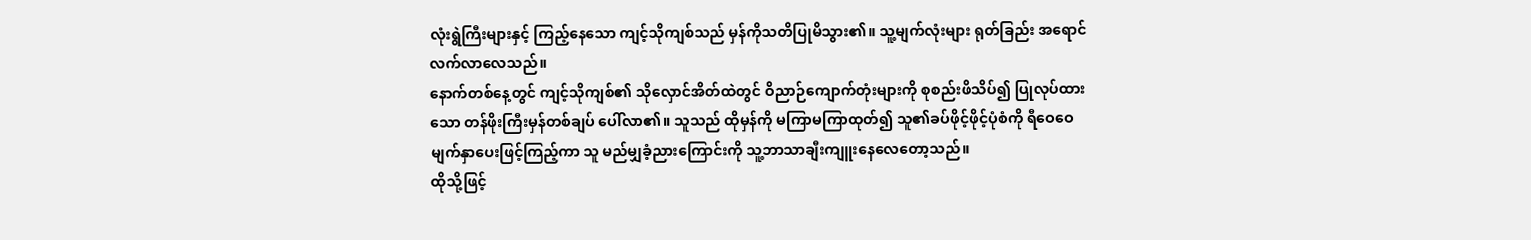လုံးရွဲကြီးများနှင့် ကြည့်နေသော ကျင့်သိုကျစ်သည် မှန်ကိုသတိပြုမိသွား၏။ သူ့မျက်လုံးများ ရုတ်ခြည်း အရောင်လက်လာလေသည်။
နောက်တစ်နေ့တွင် ကျင့်သိုကျစ်၏ သိုလှောင်အိတ်ထဲတွင် ဝိညာဉ်ကျောက်တုံးများကို စုစည်းဖိသိပ်၍ ပြုလုပ်ထားသော တန်ဖိုးကြီးမှန်တစ်ချပ် ပေါ်လာ၏။ သူသည် ထိုမှန်ကို မကြာမကြာထုတ်၍ သူ၏ခပ်ဖိုင့်ဖိုင့်ပုံစံကို ရီဝေဝေမျက်နှာပေးဖြင့်ကြည့်ကာ သူ မည်မျှခံ့ညားကြောင်းကို သူ့ဘာသာချီးကျူးနေလေတော့သည်။
ထိုသို့ဖြင့်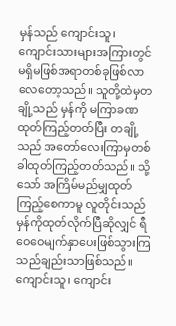မှန်သည် ကျောင်းသူ၊ ကျောင်းသားများအကြားတွင် မရှိမဖြစ်အရာတစ်ခုဖြစ်လာလေတော့သည်။ သူတို့ထဲမှတချို့သည် မှန်ကို မကြာခဏထုတ်ကြည့်တတ်ပြီး တချို့သည် အတော်လေးကြာမှတစ်ခါထုတ်ကြည့်တတ်သည်။ သို့သော် အကြိမ်မည်မျှထုတ်ကြည့်စေကာမူ လူတိုင်းသည် မှန်ကိုထုတ်လိုက်ပြီဆိုလျှင် ရီဝေဝေမျက်နှာပေးဖြစ်သွားကြသည်ချည်းသာဖြစ်သည်။
ကျောင်းသူ၊ ကျောင်း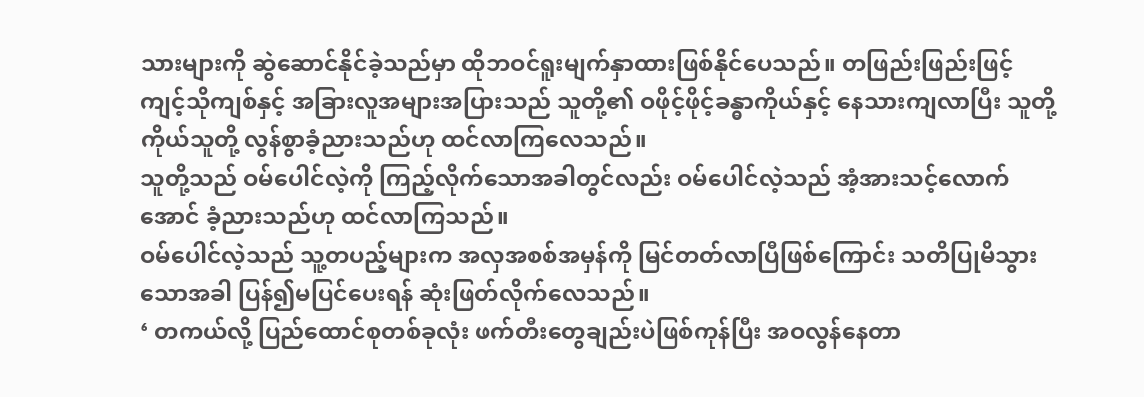သားများကို ဆွဲဆောင်နိုင်ခဲ့သည်မှာ ထိုဘဝင်ရူးမျက်နှာထားဖြစ်နိုင်ပေသည်။ တဖြည်းဖြည်းဖြင့် ကျင့်သိုကျစ်နှင့် အခြားလူအများအပြားသည် သူတို့၏ ဝဖိုင့်ဖိုင့်ခန္ဓာကိုယ်နှင့် နေသားကျလာပြီး သူတို့ကိုယ်သူတို့ လွန်စွာခံ့ညားသည်ဟု ထင်လာကြလေသည်။
သူတို့သည် ဝမ်ပေါင်လဲ့ကို ကြည့်လိုက်သောအခါတွင်လည်း ဝမ်ပေါင်လဲ့သည် အံ့အားသင့်လောက်အောင် ခံ့ညားသည်ဟု ထင်လာကြသည်။
ဝမ်ပေါင်လဲ့သည် သူ့တပည့်များက အလှအစစ်အမှန်ကို မြင်တတ်လာပြီဖြစ်ကြောင်း သတိပြုမိသွားသောအခါ ပြန်၍မပြင်ပေးရန် ဆုံးဖြတ်လိုက်လေသည်။
‘ တကယ်လို့ ပြည်ထောင်စုတစ်ခုလုံး ဖက်တီးတွေချည်းပဲဖြစ်ကုန်ပြီး အဝလွန်နေတာ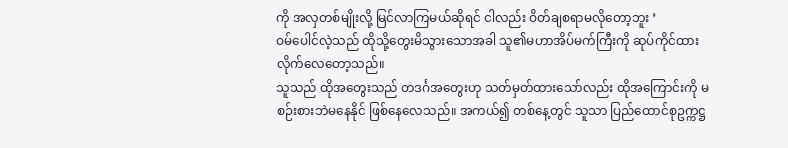ကို အလှတစ်မျိုးလို့ မြင်လာကြမယ်ဆိုရင် ငါလည်း ဝိတ်ချစရာမလိုတော့ဘူး ’
ဝမ်ပေါင်လဲ့သည် ထိုသို့တွေးမိသွားသောအခါ သူ၏မဟာအိပ်မက်ကြီးကို ဆုပ်ကိုင်ထားလိုက်လေတော့သည်။
သူသည် ထိုအတွေးသည် တဒင်္ဂအတွေးဟု သတ်မှတ်ထားသော်လည်း ထိုအကြောင်းကို မစဉ်းစားဘဲမနေနိုင် ဖြစ်နေလေသည်။ အကယ်၍ တစ်နေ့တွင် သူသာ ပြည်ထောင်စုဥက္ကဋ္ဌ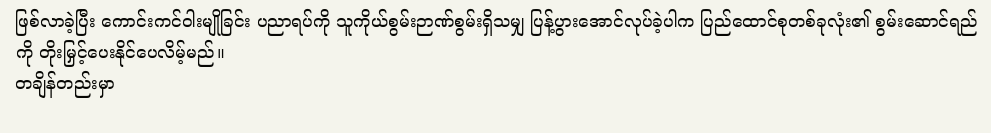ဖြစ်လာခဲ့ပြီး ကောင်းကင်ဝါးမျိုခြင်း ပညာရပ်ကို သူကိုယ်စွမ်းဉာဏ်စွမ်းရှိသမျှ ပြန့်ပွားအောင်လုပ်ခဲ့ပါက ပြည်ထောင်စုတစ်ခုလုံး၏ စွမ်းဆောင်ရည်ကို တိုးမြှင့်ပေးနိုင်ပေလိမ့်မည်။
တချိန်တည်းမှာ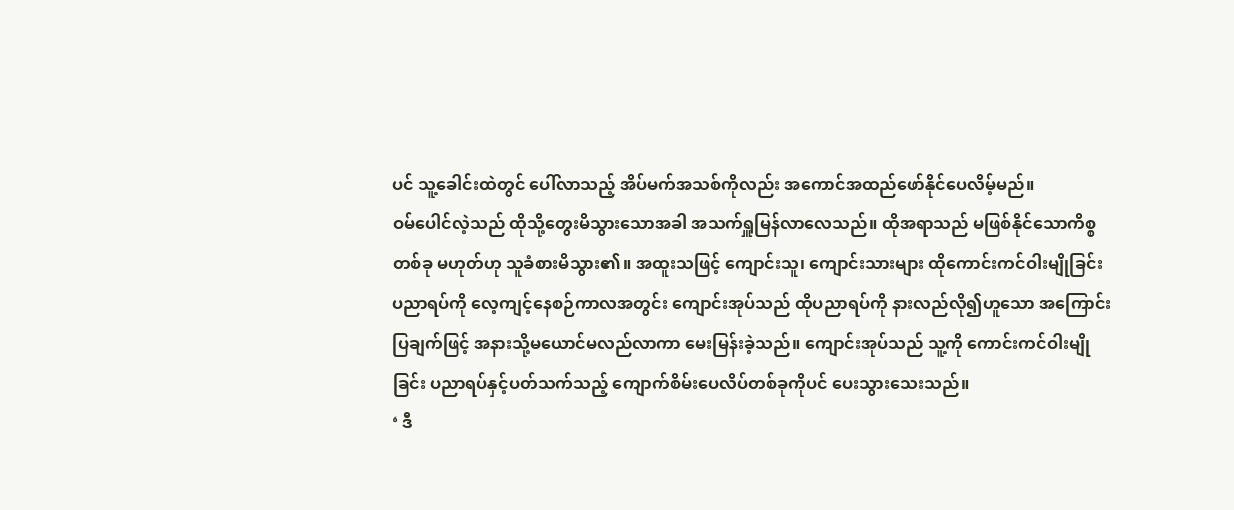ပင် သူ့ခေါင်းထဲတွင် ပေါ်လာသည့် အိပ်မက်အသစ်ကိုလည်း အကောင်အထည်ဖော်နိုင်ပေလိမ့်မည်။
ဝမ်ပေါင်လဲ့သည် ထိုသို့တွေးမိသွားသောအခါ အသက်ရှူမြန်လာလေသည်။ ထိုအရာသည် မဖြစ်နိုင်သောကိစ္စတစ်ခု မဟုတ်ဟု သူခံစားမိသွား၏။ အထူးသဖြင့် ကျောင်းသူ၊ ကျောင်းသားများ ထိုကောင်းကင်ဝါးမျိုခြင်း ပညာရပ်ကို လေ့ကျင့်နေစဉ်ကာလအတွင်း ကျောင်းအုပ်သည် ထိုပညာရပ်ကို နားလည်လို၍ဟူသော အကြောင်းပြချက်ဖြင့် အနားသို့မယောင်မလည်လာကာ မေးမြန်းခဲ့သည်။ ကျောင်းအုပ်သည် သူ့ကို ကောင်းကင်ဝါးမျိုခြင်း ပညာရပ်နှင့်ပတ်သက်သည့် ကျောက်စိမ်းပေလိပ်တစ်ခုကိုပင် ပေးသွားသေးသည်။
‘ ဒီ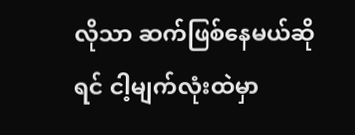လိုသာ ဆက်ဖြစ်နေမယ်ဆိုရင် ငါ့မျက်လုံးထဲမှာ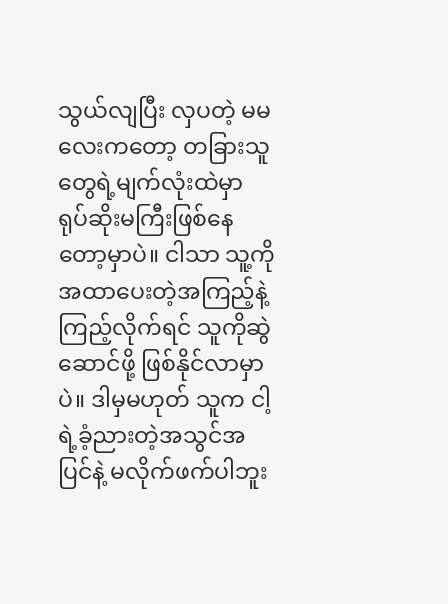သွယ်လျပြီး လှပတဲ့ မမလေးကတော့ တခြားသူတွေရဲ့မျက်လုံးထဲမှာ ရုပ်ဆိုးမကြီးဖြစ်နေတော့မှာပဲ။ ငါသာ သူ့ကိုအထာပေးတဲ့အကြည့်နဲ့ကြည့်လိုက်ရင် သူကိုဆွဲဆောင်ဖို့ ဖြစ်နိုင်လာမှာပဲ။ ဒါမှမဟုတ် သူက ငါ့ရဲ့ခံ့ညားတဲ့အသွင်အပြင်နဲ့ မလိုက်ဖက်ပါဘူး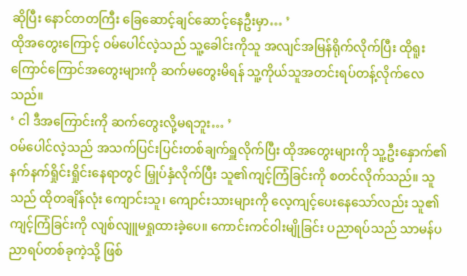ဆိုပြီး နောင်တတကြီး ခြေဆောင့်ချင်ဆောင့်နေဦးမှာ… ’
ထိုအတွေးကြောင့် ဝမ်ပေါင်လဲ့သည် သူ့ခေါင်းကိုသူ အလျင်အမြန်ရိုက်လိုက်ပြီး ထိုရူးကြောင်ကြောင်အတွေးများကို ဆက်မတွေးမိရန် သူ့ကိုယ်သူအတင်းရပ်တန့်လိုက်လေသည်။
‘ ငါ ဒီအကြောင်းကို ဆက်တွေးလို့မရဘူး… ’
ဝမ်ပေါင်လဲ့သည် အသက်ပြင်းပြင်းတစ်ချက်ရှူလိုက်ပြီး ထိုအတွေးများကို သူ့ဦးနှောက်၏နက်နက်ရှိုင်းရှိုင်းနေရာတွင် မြှုပ်နှံလိုက်ပြီး သူ၏ကျင့်ကြံခြင်းကို စတင်လိုက်သည်။ သူသည် ထိုတချိန်လုံး ကျောင်းသူ၊ ကျောင်းသားများကို လေ့ကျင့်ပေးနေသော်လည်း သူ၏ကျင့်ကြံခြင်းကို လျစ်လျူမရှုထားခဲ့ပေ။ ကောင်းကင်ဝါးမျိုခြင်း ပညာရပ်သည် သာမန်ပညာရပ်တစ်ခုကဲ့သို့ ဖြစ်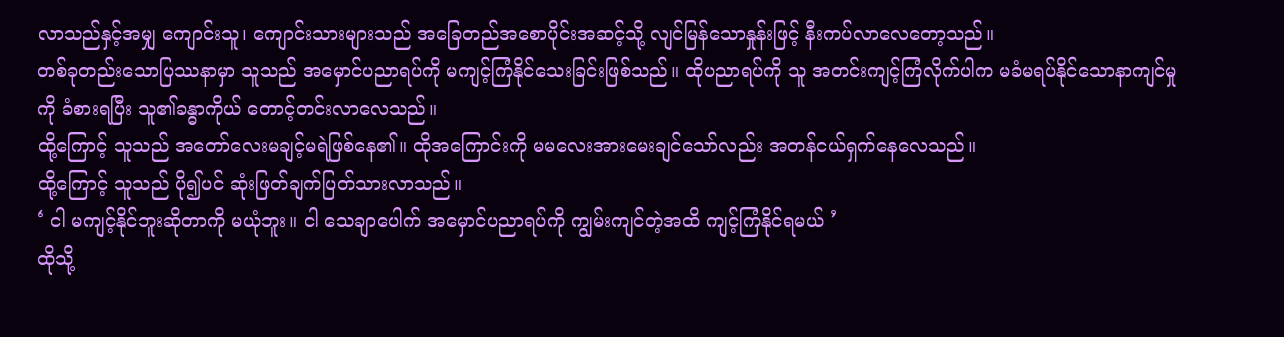လာသည်နှင့်အမျှ ကျောင်းသူ၊ ကျောင်းသားများသည် အခြေတည်အစောပိုင်းအဆင့်သို့ လျင်မြန်သောနှုန်းဖြင့် နီးကပ်လာလေတော့သည်။
တစ်ခုတည်းသောပြဿနာမှာ သူသည် အမှောင်ပညာရပ်ကို မကျင့်ကြံနိုင်သေးခြင်းဖြစ်သည်။ ထိုပညာရပ်ကို သူ အတင်းကျင့်ကြံလိုက်ပါက မခံမရပ်နိုင်သောနာကျင်မှုကို ခံစားရပြီး သူ၏ခန္ဓာကိုယ် တောင့်တင်းလာလေသည်။
ထို့ကြောင့် သူသည် အတော်လေးမချင့်မရဲဖြစ်နေ၏။ ထိုအကြောင်းကို မမလေးအားမေးချင်သော်လည်း အတန်ငယ်ရှက်နေလေသည်။
ထို့ကြောင့် သူသည် ပို၍ပင် ဆုံးဖြတ်ချက်ပြတ်သားလာသည်။
‘ ငါ မကျင့်နိုင်ဘူးဆိုတာကို မယုံဘူး။ ငါ သေချာပေါက် အမှောင်ပညာရပ်ကို ကျွမ်းကျင်တဲ့အထိ ကျင့်ကြံနိုင်ရမယ် ’
ထိုသို့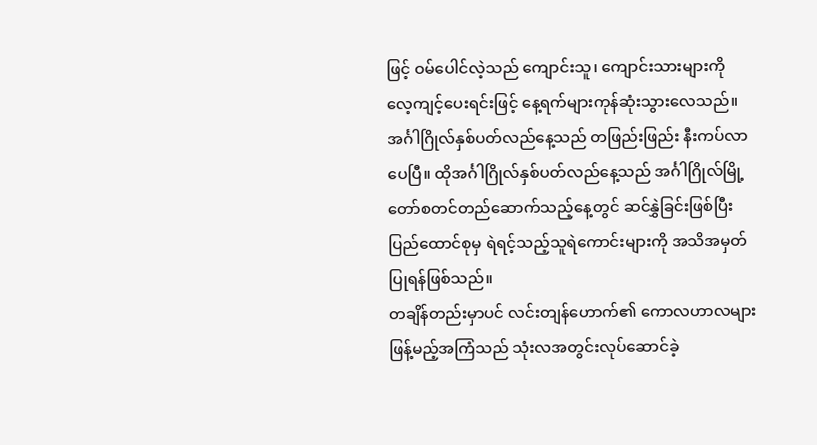ဖြင့် ဝမ်ပေါင်လဲ့သည် ကျောင်းသူ၊ ကျောင်းသားများကို လေ့ကျင့်ပေးရင်းဖြင့် နေ့ရက်များကုန်ဆုံးသွားလေသည်။ အင်္ဂါဂြိုလ်နှစ်ပတ်လည်နေ့သည် တဖြည်းဖြည်း နီးကပ်လာပေပြီ။ ထိုအင်္ဂါဂြိုလ်နှစ်ပတ်လည်နေ့သည် အင်္ဂါဂြိုလ်မြို့တော်စတင်တည်ဆောက်သည့်နေ့တွင် ဆင်နွှဲခြင်းဖြစ်ပြီး ပြည်ထောင်စုမှ ရဲရင့်သည့်သူရဲကောင်းများကို အသိအမှတ်ပြုရန်ဖြစ်သည်။
တချိန်တည်းမှာပင် လင်းတျန်ဟောက်၏ ကောလဟာလများဖြန့်မည့်အကြံသည် သုံးလအတွင်းလုပ်ဆောင်ခဲ့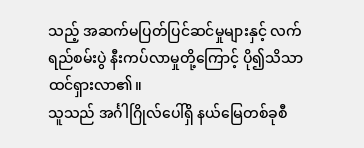သည့် အဆက်မပြတ်ပြင်ဆင်မှုများနှင့် လက်ရည်စမ်းပွဲ နီးကပ်လာမှုတို့ကြောင့် ပို၍သိသာထင်ရှားလာ၏။
သူသည် အင်္ဂါဂြိုလ်ပေါ်ရှိ နယ်မြေတစ်ခုစီ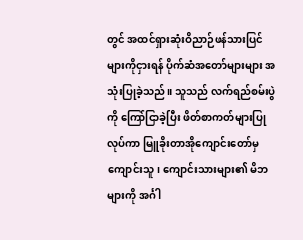တွင် အထင်ရှားဆုံးဝိညာဉ်ဖန်သားပြင်များကိုငှားရန် ပိုက်ဆံအတော်များများ အသုံးပြုခဲ့သည်။ သူသည် လက်ရည်စမ်းပွဲကို ကြော်ငြာခဲ့ပြီး ဖိတ်စာကတ်များပြုလုပ်ကာ မြူခိုးတာအိုကျောင်းတော်မှ ကျောင်းသူ၊ ကျောင်းသားများ၏ မိဘများကို အင်္ဂါ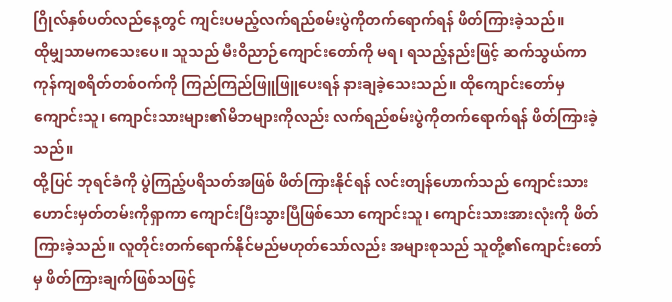ဂြိုလ်နှစ်ပတ်လည်နေ့တွင် ကျင်းပမည့်လက်ရည်စမ်းပွဲကိုတက်ရောက်ရန် ဖိတ်ကြားခဲ့သည်။
ထိုမျှသာမကသေးပေ။ သူသည် မီးဝိညာဉ်ကျောင်းတော်ကို မရ၊ ရသည့်နည်းဖြင့် ဆက်သွယ်ကာ ကုန်ကျစရိတ်တစ်ဝက်ကို ကြည်ကြည်ဖြူဖြူပေးရန် နားချခဲ့သေးသည်။ ထိုကျောင်းတော်မှ ကျောင်းသူ၊ ကျောင်းသားများ၏မိဘများကိုလည်း လက်ရည်စမ်းပွဲကိုတက်ရောက်ရန် ဖိတ်ကြားခဲ့သည်။
ထို့ပြင် ဘုရင်ခံကို ပွဲကြည့်ပရိသတ်အဖြစ် ဖိတ်ကြားနိုင်ရန် လင်းတျန်ဟောက်သည် ကျောင်းသားဟောင်းမှတ်တမ်းကိုရှာကာ ကျောင်းပြီးသွားပြီဖြစ်သော ကျောင်းသူ၊ ကျောင်းသားအားလုံးကို ဖိတ်ကြားခဲ့သည်။ လူတိုင်းတက်ရောက်နိုင်မည်မဟုတ်သော်လည်း အများစုသည် သူတို့၏ကျောင်းတော်မှ ဖိတ်ကြားချက်ဖြစ်သဖြင့်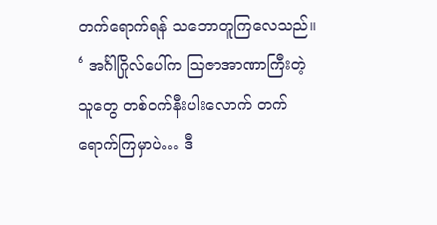တက်ရောက်ရန် သဘောတူကြလေသည်။
‘ အင်္ဂါဂြိုလ်ပေါ်က ဩဇာအာဏာကြီးတဲ့သူတွေ တစ်ဝက်နီးပါးလောက် တက်ရောက်ကြမှာပဲ… ဒီ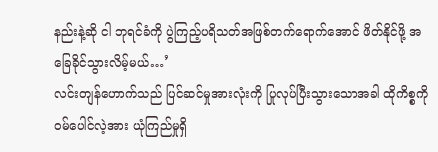နည်းနဲ့ဆို ငါ ဘုရင်ခံကို ပွဲကြည့်ပရိသတ်အဖြစ်တက်ရောက်အောင် ဖိတ်နိုင်ဖို့ အခြေခိုင်သွားလိမ့်မယ်…’
လင်းတျန်ဟောက်သည် ပြင်ဆင်မှုအားလုံးကို ပြုလုပ်ပြီးသွားသောအခါ ထိုကိစ္စကို ဝမ်ပေါင်လဲ့အား ယုံကြည်မှုရှိ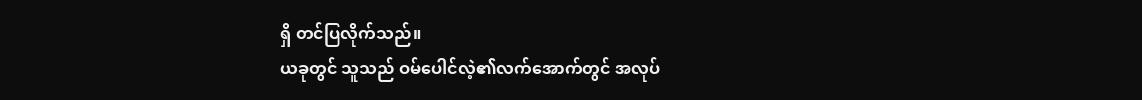ရှိ တင်ပြလိုက်သည်။
ယခုတွင် သူသည် ဝမ်ပေါင်လဲ့၏လက်အောက်တွင် အလုပ်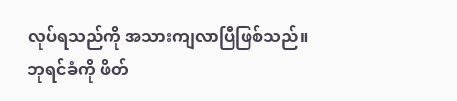လုပ်ရသည်ကို အသားကျလာပြီဖြစ်သည်။ ဘုရင်ခံကို ဖိတ်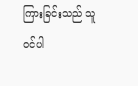ကြားခြင်းသည် သူဝင်ပါ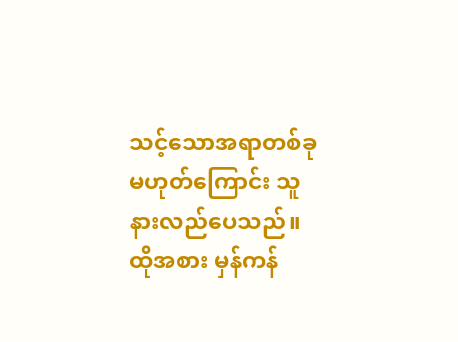သင့်သောအရာတစ်ခုမဟုတ်ကြောင်း သူ နားလည်ပေသည်။ ထိုအစား မှန်ကန်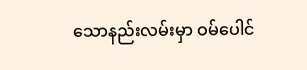သောနည်းလမ်းမှာ ဝမ်ပေါင်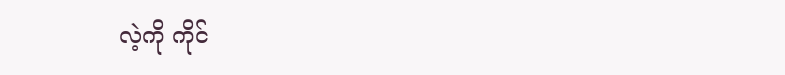လဲ့ကို ကိုင်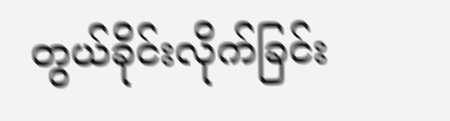တွယ်ခိုင်းလိုက်ခြင်း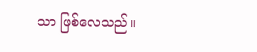သာ ဖြစ်လေသည်။